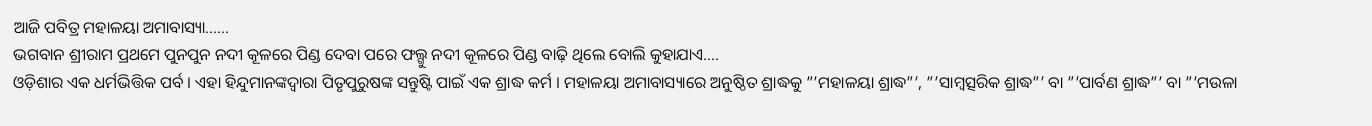ଆଜି ପବିତ୍ର ମହାଳୟା ଅମାବାସ୍ୟା……
ଭଗବାନ ଶ୍ରୀରାମ ପ୍ରଥମେ ପୁନପୁନ ନଦୀ କୂଳରେ ପିଣ୍ଡ ଦେବା ପରେ ଫଲ୍ଗୁ ନଦୀ କୂଳରେ ପିଣ୍ଡ ବାଢ଼ି ଥିଲେ ବୋଲି କୁହାଯାଏ….
ଓଡ଼ିଶାର ଏକ ଧର୍ମଭିତ୍ତିକ ପର୍ବ । ଏହା ହିନ୍ଦୁମାନଙ୍କଦ୍ୱାରା ପିତୃପୁରୁଷଙ୍କ ସନ୍ତୁଷ୍ଟି ପାଇଁ ଏକ ଶ୍ରାଦ୍ଧ କର୍ମ । ମହାଳୟା ଅମାବାସ୍ୟାରେ ଅନୁଷ୍ଠିତ ଶ୍ରାଦ୍ଧକୁ ”’ମହାଳୟା ଶ୍ରାଦ୍ଧ”’, ”’ସାମ୍ବତ୍ସରିକ ଶ୍ରାଦ୍ଧ”’ ବା ”’ପାର୍ବଣ ଶ୍ରାଦ୍ଧ”’ ବା ”’ମଉଳା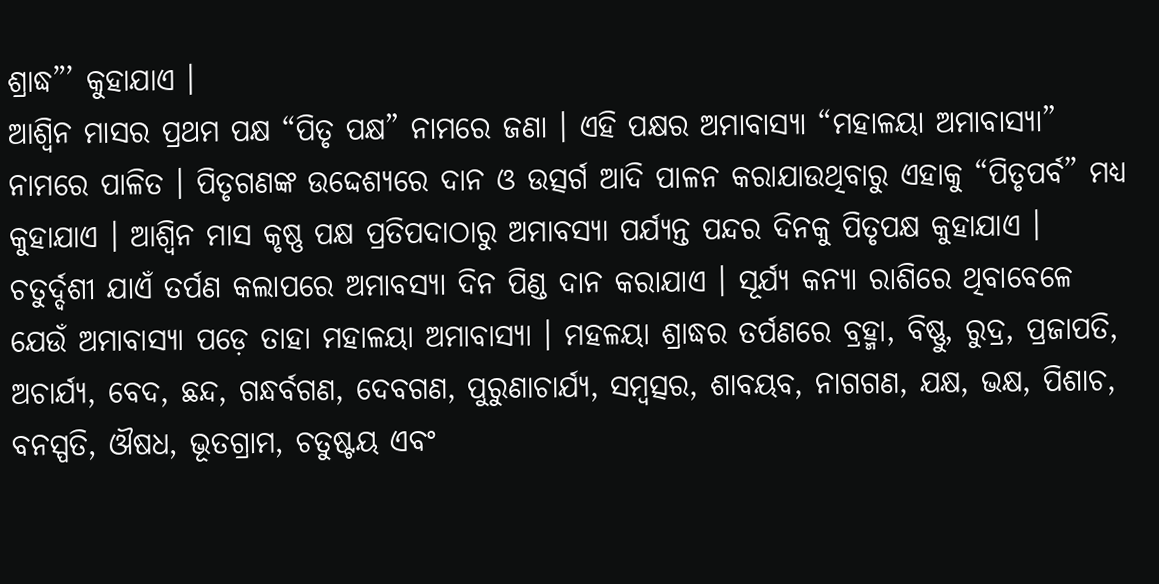ଶ୍ରାଦ୍ଧ”’ କୁହାଯାଏ ।
ଆଶ୍ୱିନ ମାସର ପ୍ରଥମ ପକ୍ଷ “ପିତୃ ପକ୍ଷ” ନାମରେ ଜଣା । ଏହି ପକ୍ଷର ଅମାବାସ୍ୟା “ମହାଳୟା ଅମାବାସ୍ୟା” ନାମରେ ପାଳିତ । ପିତୃଗଣଙ୍କ ଉଦ୍ଦେଶ୍ୟରେ ଦାନ ଓ ଉତ୍ସର୍ଗ ଆଦି ପାଳନ କରାଯାଉଥିବାରୁ ଏହାକୁ “ପିତୃପର୍ବ” ମଧ୍ୟ କୁହାଯାଏ । ଆଶ୍ୱିନ ମାସ କୃଷ୍ଣ ପକ୍ଷ ପ୍ରତିପଦାଠାରୁ ଅମାବସ୍ୟା ପର୍ଯ୍ୟନ୍ତ ପନ୍ଦର ଦିନକୁ ପିତୃପକ୍ଷ କୁହାଯାଏ । ଚତୁର୍ଦ୍ଦଶୀ ଯାଏଁ ତର୍ପଣ କଲାପରେ ଅମାବସ୍ୟା ଦିନ ପିଣ୍ଡ ଦାନ କରାଯାଏ । ସୂର୍ଯ୍ୟ କନ୍ୟା ରାଶିରେ ଥିବାବେଳେ ଯେଉଁ ଅମାବାସ୍ୟା ପଡ଼େ ତାହା ମହାଳୟା ଅମାବାସ୍ୟା । ମହଳୟା ଶ୍ରାଦ୍ଧର ତର୍ପଣରେ ବ୍ରହ୍ମା, ବିଷ୍ଣୁ, ରୁଦ୍ର, ପ୍ରଜାପତି, ଅଚାର୍ଯ୍ୟ, ବେଦ, ଛନ୍ଦ, ଗନ୍ଧର୍ବଗଣ, ଦେବଗଣ, ପୁରୁଣାଚାର୍ଯ୍ୟ, ସମ୍ବତ୍ସର, ଶାବୟବ, ନାଗଗଣ, ଯକ୍ଷ, ଭକ୍ଷ, ପିଶାଚ, ବନସ୍ପତି, ଔଷଧ, ଭୂତଗ୍ରାମ, ଚତୁଷ୍ଟୟ ଏବଂ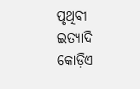ପୃଥିବୀ ଇତ୍ୟାଦି କୋଡ଼ିଏ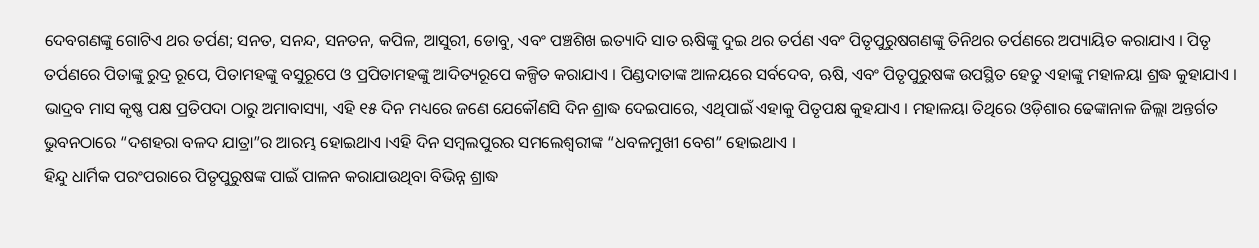ଦେବଗଣଙ୍କୁ ଗୋଟିଏ ଥର ତର୍ପଣ; ସନତ, ସନନ୍ଦ, ସନତନ, କପିଳ, ଆସୁରୀ, ଡୋବୁ, ଏବଂ ପଞ୍ଚଶିଖ ଇତ୍ୟାଦି ସାତ ଋଷିଙ୍କୁ ଦୁଇ ଥର ତର୍ପଣ ଏବଂ ପିତୃପୁରୁଷଗଣଙ୍କୁ ତିନିଥର ତର୍ପଣରେ ଅପ୍ୟାୟିତ କରାଯାଏ । ପିତୃ ତର୍ପଣରେ ପିତାଙ୍କୁ ରୁଦ୍ର ରୂପେ, ପିତାମହଙ୍କୁ ବସୁରୂପେ ଓ ପ୍ରପିତାମହଙ୍କୁ ଆଦିତ୍ୟରୂପେ କଳ୍ପିତ କରାଯାଏ । ପିଣ୍ଡଦାତାଙ୍କ ଆଳୟରେ ସର୍ବଦେବ, ଋଷି, ଏବଂ ପିତୃପୁରୁଷଙ୍କ ଉପସ୍ଥିତ ହେତୁ ଏହାଙ୍କୁ ମହାଳୟା ଶ୍ରଦ୍ଧ କୁହାଯାଏ । ଭାଦ୍ରବ ମାସ କୃଷ୍ଣ ପକ୍ଷ ପ୍ରତିପଦା ଠାରୁ ଅମାବାସ୍ୟା, ଏହି ୧୫ ଦିନ ମଧ୍ୟରେ ଜଣେ ଯେକୌଣସି ଦିନ ଶ୍ରାଦ୍ଧ ଦେଇପାରେ, ଏଥିପାଇଁ ଏହାକୁ ପିତୃପକ୍ଷ କୁହଯାଏ । ମହାଳୟା ତିଥିରେ ଓଡ଼ିଶାର ଢେଙ୍କାନାଳ ଜିଲ୍ଲା ଅନ୍ତର୍ଗତ ଭୁବନଠାରେ “ଦଶହରା ବଳଦ ଯାତ୍ରା”ର ଆରମ୍ଭ ହୋଇଥାଏ ।ଏହି ଦିନ ସମ୍ବଲପୁରର ସମଲେଶ୍ୱରୀଙ୍କ “ଧବଳମୁଖୀ ବେଶ” ହୋଇଥାଏ ।
ହିନ୍ଦୁ ଧାର୍ମିକ ପରଂପରାରେ ପିତୃପୁରୁଷଙ୍କ ପାଇଁ ପାଳନ କରାଯାଉଥିବା ବିଭିନ୍ନ ଶ୍ରାଦ୍ଧ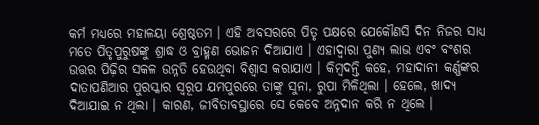କର୍ମ ମଧ୍ୟରେ ମହାଳୟା ଶ୍ରେଷ୍ଠତମ । ଏହି ଅବସରରେ ପିତୃ ପକ୍ଷରେ ଯେକୌଣସି ଦିନ ନିଜର ସାଧ୍ୟ ମତେ ପିତୃପୁରୁଷଙ୍କୁ ଶ୍ରାଦ୍ଧ ଓ ବ୍ରାହ୍ମଣ ଭୋଜନ ଦିଆଯାଏ । ଏହାଦ୍ୱାରା ପୁଣ୍ୟ ଲାଭ ଏବଂ ବଂଶର ଉତ୍ତର ପିଢ଼ିର ସକଳ ଉନ୍ନତି ହେଉଥିବା ବିଶ୍ୱାସ କରାଯାଏ । କିମ୍ବଦନ୍ତି କହେ, ମହାଦାନୀ କର୍ଣ୍ଣଙ୍କର ଦାତାପଣିଆର ପୁରସ୍କାର ସ୍ୱରୂପ ଯମପୁରରେ ତାଙ୍କୁ ସୁନା, ରୁପା ମିଳିଥିଲା । ହେଲେ, ଖାଦ୍ୟ ଦିଆଯାଇ ନ ଥିଲା । କାରଣ, ଜୀବିତାବସ୍ଥାରେ ସେ କେବେ ଅନ୍ନଦାନ କରି ନ ଥିଲେ ।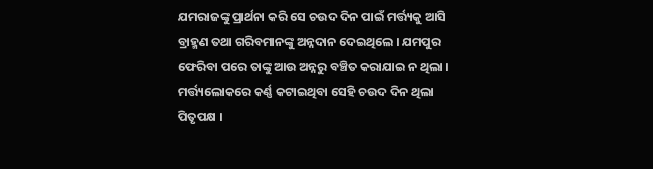ଯମରାଜଙ୍କୁ ପ୍ରାର୍ଥନା କରି ସେ ଚଉଦ ଦିନ ପାଇଁ ମର୍ତ୍ତ୍ୟକୁ ଆସି ବ୍ରାହ୍ମଣ ତଥା ଗରିବମାନଙ୍କୁ ଅନ୍ନଦାନ ଦେଇଥିଲେ । ଯମପୁର ଫେରିବା ପରେ ତାଙ୍କୁ ଆଉ ଅନ୍ନରୁ ବଞ୍ଚିତ କରାଯାଇ ନ ଥିଲା । ମର୍ତ୍ତ୍ୟଲୋକରେ କର୍ଣ୍ଣ କଟାଇଥିବା ସେହି ଚଉଦ ଦିନ ଥିଲା ପିତୃପକ୍ଷ ।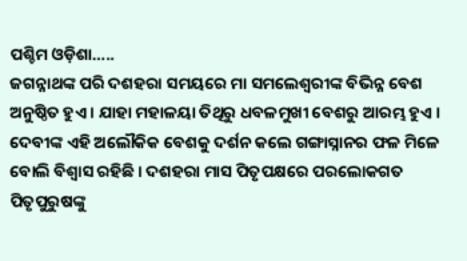ପଶ୍ଚିମ ଓଡ଼ିଶା…..
ଜଗନ୍ନାଥଙ୍କ ପରି ଦଶହରା ସମୟରେ ମା ସମଲେଶ୍ୱରୀଙ୍କ ବିଭିନ୍ନ ବେଶ ଅନୁଷ୍ଠିତ ହୁଏ । ଯାହା ମହାଳୟା ତିଥିରୁ ଧବଳମୁଖୀ ବେଶରୁ ଆରମ୍ଭ ହୁଏ । ଦେବୀଙ୍କ ଏହି ଅଲୌକିକ ବେଶକୁ ଦର୍ଶନ କଲେ ଗଙ୍ଗାସ୍ନାନର ଫଳ ମିଳେ ବୋଲି ବିଶ୍ୱାସ ରହିଛି । ଦଶହରା ମାସ ପିତୃପକ୍ଷରେ ପରଲୋକଗତ ପିତୃପୁରୁଷଙ୍କୁ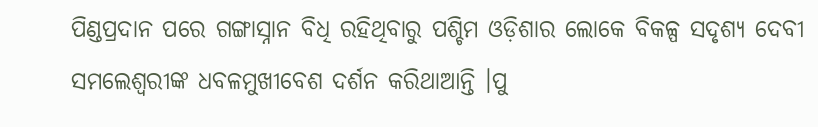ପିଣ୍ଡପ୍ରଦାନ ପରେ ଗଙ୍ଗାସ୍ନାନ ବିଧି ରହିଥିବାରୁ ପଶ୍ଚିମ ଓଡ଼ିଶାର ଲୋକେ ବିକଳ୍ପ ସଦୃଶ୍ଯ ଦେବୀ ସମଲେଶ୍ୱରୀଙ୍କ ଧବଳମୁଖୀବେଶ ଦର୍ଶନ କରିଥାଆନ୍ତି ।ପୁ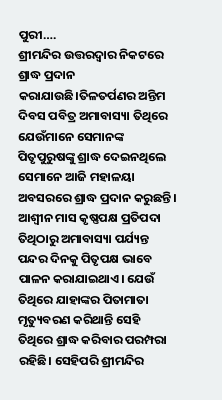ପୁରୀ….
ଶ୍ରୀମନ୍ଦିର ଉତ୍ତରଦ୍ୱାର ନିକଟରେ ଶ୍ରାଦ୍ଧ ପ୍ରଦାନ କରାଯାଉଛି।ତିଳତର୍ପଣର ଅନ୍ତିମ ଦିବସ ପବିତ୍ର ଅମାବାସ୍ୟା ତିଥିରେ ଯେଉଁମାନେ ସେମାନଙ୍କ ପିତୃପୁରୁଷଙ୍କୁ ଶ୍ରାଦ୍ଧ ଦେଇନଥିଲେ ସେମାନେ ଆଜି ମହାଳୟା ଅବସରରେ ଶ୍ରାଦ୍ଧ ପ୍ରଦାନ କରୁଛନ୍ତି। ଆଶ୍ୱୀନ ମାସ କୃଷ୍ଣପକ୍ଷ ପ୍ରତିପଦା ତିଥିଠାରୁ ଅମାବାସ୍ୟା ପର୍ଯ୍ୟନ୍ତ ପନ୍ଦର ଦିନକୁ ପିତୃପକ୍ଷ ଭାବେ ପାଳନ କରାଯାଇଥାଏ। ଯେଉଁ ତିଥିରେ ଯାହାଙ୍କର ପିତାମାତା ମୃତ୍ୟୁବରଣ କରିଥାନ୍ତି ସେହି ତିଥିରେ ଶ୍ରାଦ୍ଧ କରିବାର ପରମ୍ପରା ରହିଛି। ସେହିପରି ଶ୍ରୀମନ୍ଦିର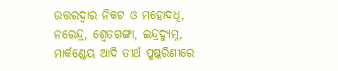ଉତ୍ତରଦ୍ୱାର ନିକଟ ଓ ମହୋଦଧି, ନରେନ୍ଦ୍ର, ଶ୍ୱେତଗଙ୍ଗା, ଇନ୍ଦ୍ରଦ୍ୟୁମ୍ନ, ମାର୍କଣ୍ଡେୟ ଆଦି ତୀର୍ଥ ପୁଷ୍କରିଣୀରେ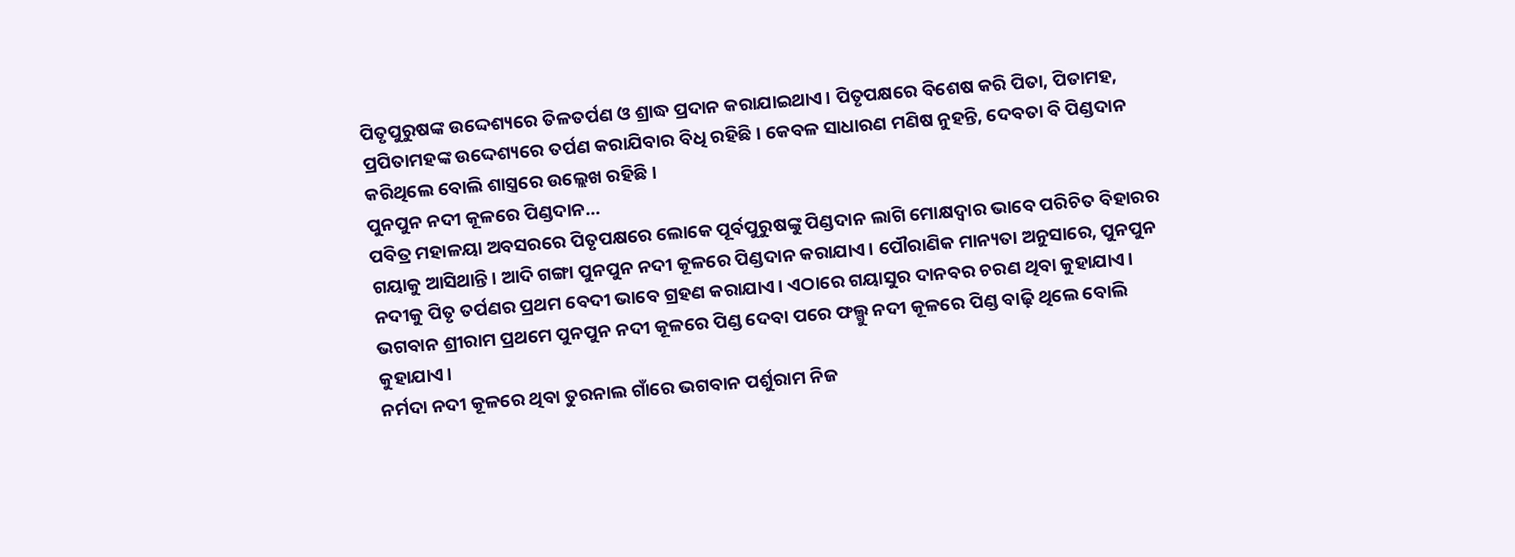ପିତୃପୁରୁଷଙ୍କ ଉଦ୍ଦେଶ୍ୟରେ ତିଳତର୍ପଣ ଓ ଶ୍ରାଦ୍ଧ ପ୍ରଦାନ କରାଯାଇଥାଏ। ପିତୃପକ୍ଷରେ ବିଶେଷ କରି ପିତା, ପିତାମହ, ପ୍ରପିତାମହଙ୍କ ଉଦ୍ଦେଶ୍ୟରେ ତର୍ପଣ କରାଯିବାର ବିଧି ରହିଛି। କେବଳ ସାଧାରଣ ମଣିଷ ନୁହନ୍ତି, ଦେବତା ବି ପିଣ୍ଡଦାନ କରିଥିଲେ ବୋଲି ଶାସ୍ତ୍ରରେ ଉଲ୍ଲେଖ ରହିଛି।
ପୁନପୁନ ନଦୀ କୂଳରେ ପିଣ୍ଡଦାନ…
ପବିତ୍ର ମହାଳୟା ଅବସରରେ ପିତୃପକ୍ଷରେ ଲୋକେ ପୂର୍ବପୁରୁଷଙ୍କୁ ପିଣ୍ଡଦାନ ଲାଗି ମୋକ୍ଷଦ୍ୱାର ଭାବେ ପରିଚିତ ବିହାରର ଗୟାକୁ ଆସିଥାନ୍ତି। ଆଦି ଗଙ୍ଗା ପୁନପୁନ ନଦୀ କୂଳରେ ପିଣ୍ଡଦାନ କରାଯାଏ। ପୌରାଣିକ ମାନ୍ୟତା ଅନୁସାରେ, ପୁନପୁନ ନଦୀକୁ ପିତୃ ତର୍ପଣର ପ୍ରଥମ ବେଦୀ ଭାବେ ଗ୍ରହଣ କରାଯାଏ। ଏଠାରେ ଗୟାସୁର ଦାନବର ଚରଣ ଥିବା କୁହାଯାଏ। ଭଗବାନ ଶ୍ରୀରାମ ପ୍ରଥମେ ପୁନପୁନ ନଦୀ କୂଳରେ ପିଣ୍ଡ ଦେବା ପରେ ଫଲ୍ଗୁ ନଦୀ କୂଳରେ ପିଣ୍ଡ ବାଢ଼ି ଥିଲେ ବୋଲି କୁହାଯାଏ।
ନର୍ମଦା ନଦୀ କୂଳରେ ଥିବା ତୁରନାଲ ଗାଁରେ ଭଗବାନ ପର୍ଶୁରାମ ନିଜ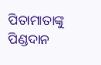ପିତାମାତାଙ୍କୁ ପିଣ୍ଡଦାନ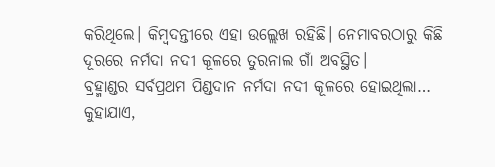କରିଥିଲେ। କିମ୍ବଦନ୍ତୀରେ ଏହା ଉଲ୍ଲେଖ ରହିଛି। ନେମାବରଠାରୁ କିଛି ଦୂରରେ ନର୍ମଦା ନଦୀ କୂଳରେ ତୁରନାଲ ଗାଁ ଅବସ୍ଥିତ।
ବ୍ରହ୍ମାଣ୍ଡର ସର୍ବପ୍ରଥମ ପିଣ୍ଡଦାନ ନର୍ମଦା ନଦୀ କୂଳରେ ହୋଇଥିଲା…
କୁହାଯାଏ,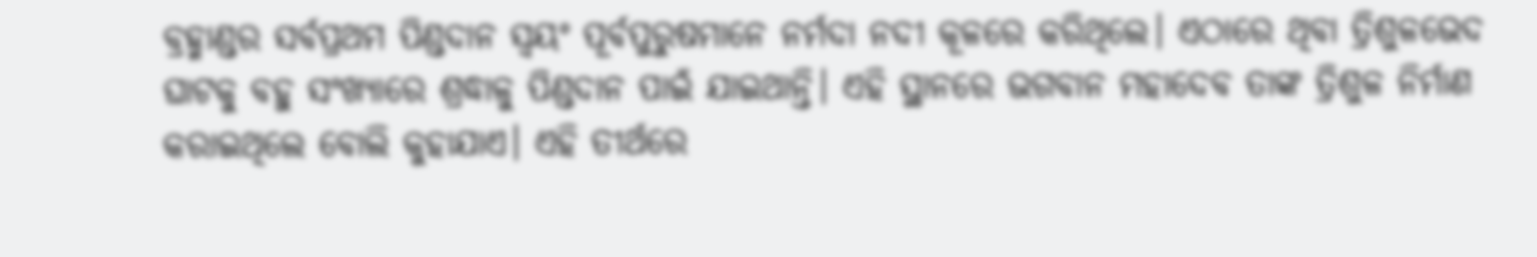ବ୍ରହ୍ମାଣ୍ଡର ସର୍ବପ୍ରଥମ ପିଣ୍ଡଦାନ ସ୍ୱୟଂ ପୂର୍ବପୁରୁଷମାନେ ନର୍ମଦା ନଦୀ କୂଳରେ କରିଥିଲେ। ଏଠାରେ ଥିବା ତ୍ରିଶୁଳଭେଦ ଘାଟକୁ ବହୁ ସଂଖ୍ୟାରେ ଶ୍ରଦ୍ଧାଳୁ ପିଣ୍ଡଦାନ ପାଇଁ ଯାଇଥାନ୍ତି। ଏହି ସ୍ଥାନରେ ଭଗବାନ ମହାଦେବ ତାଙ୍କ ତ୍ରିଶୁଳ ନିର୍ମାଣ କରାଇଥିଲେ ବୋଲି କୁହାଯାଏ। ଏହି ତୀର୍ଥରେ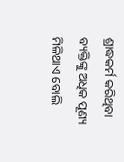ଶ୍ରାଦ୍ଧକର୍ମ କରିଥିବା ବ୍ୟକ୍ତିଙ୍କୁ ଅଧିକ ପୂଣ୍ୟ ମିଳିଥାଏ ବୋଲି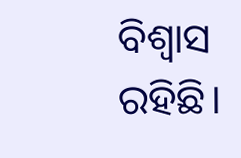ବିଶ୍ୱାସ ରହିଛି।